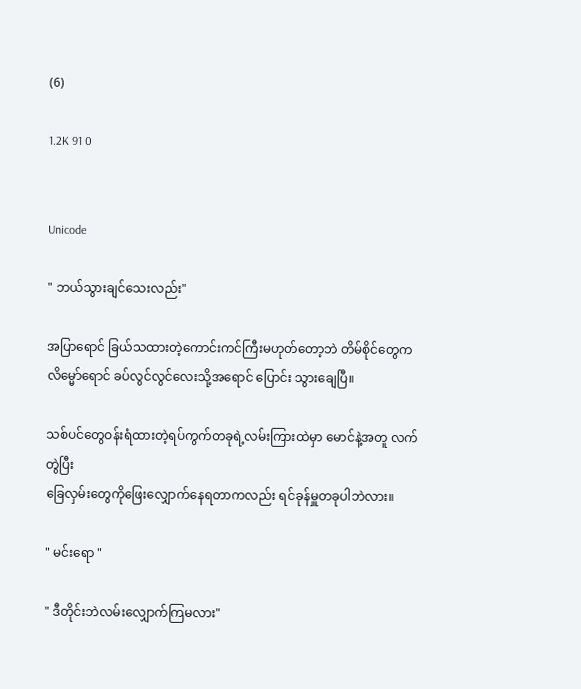(6)

1.2K 91 0


Unicode

" ဘယ်သွားချင်သေးလည်း"

အပြာရောင် ခြယ်သထားတဲ့ကောင်းကင်ကြီးမဟုတ်တော့ဘဲ တိမ်စိုင်တွေကလိမ္မော်ရောင် ခပ်လွင်လွင်လေးသို့အရောင် ပြောင်း သွားချေပြီ။

သစ်ပင်တွေဝန်းရံထားတဲ့ရပ်ကွက်တခုရဲ့လမ်းကြားထဲမှာ မောင်နဲ့အတူ လက်တွဲပြီး
ခြေလှမ်းတွေကိုဖြေးလျှောက်နေရတာကလည်း ရင်ခုန်မှူတခုပါဘဲလား။

" မင်းရော "

" ဒီတိုင်းဘဲလမ်းလျှောက်ကြမလား"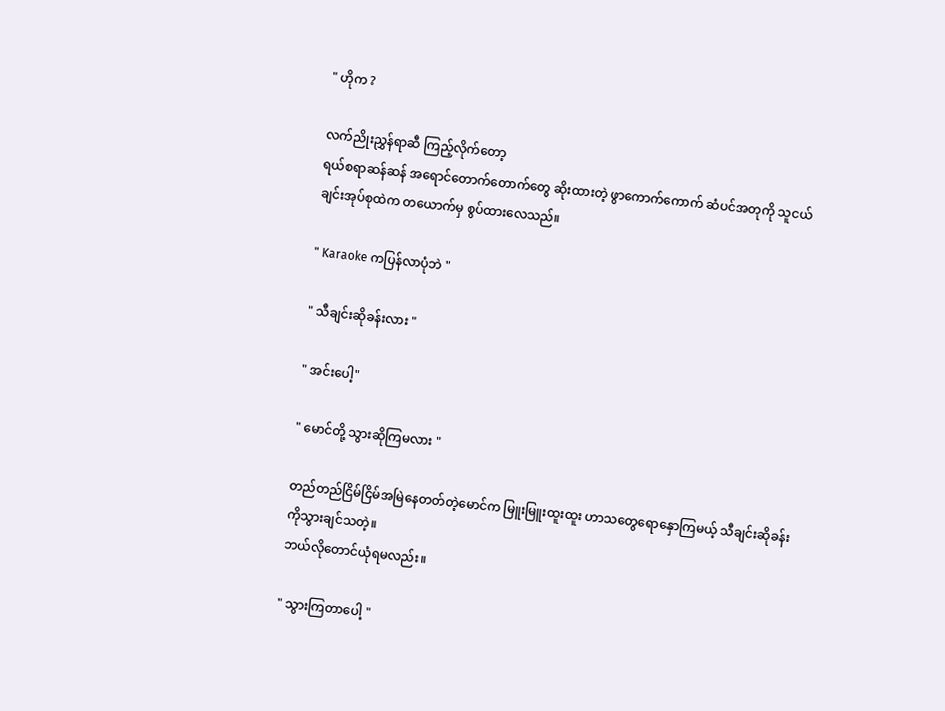" ဟိုက ?

လက်ညိုးညွှန်ရာဆီ ကြည့်လိုက်တော့
ရယ်စရာဆန်ဆန် အရောင်တောက်တောက်တွေ ဆိုးထားတဲ့ ဖွာကောက်ကောက် ဆံပင်အတုကို ‌သူငယ်ချင်းအုပ်စုထဲက တယောက်မှ စွပ်ထားလေသည်။

" Karaoke ကပြန်လာပုံဘဲ "

" သီချင်းဆိုခန်းလား "

" အင်းပေါ့"

" မောင်တို့ သွားဆိုကြမလား "

တည်တည်ငြိမ်ငြိမ်အမြဲနေတတ်တဲ့မောင်က မြူးမြူးထူးထူး ဟာသတွေရောနှောကြမယ့် သီချင်းဆိုခန်းကိုသွားချင်သတဲ့။
ဘယ်လိုတောင်ယုံရမလည်း။

" သွားကြတာပေါ့ "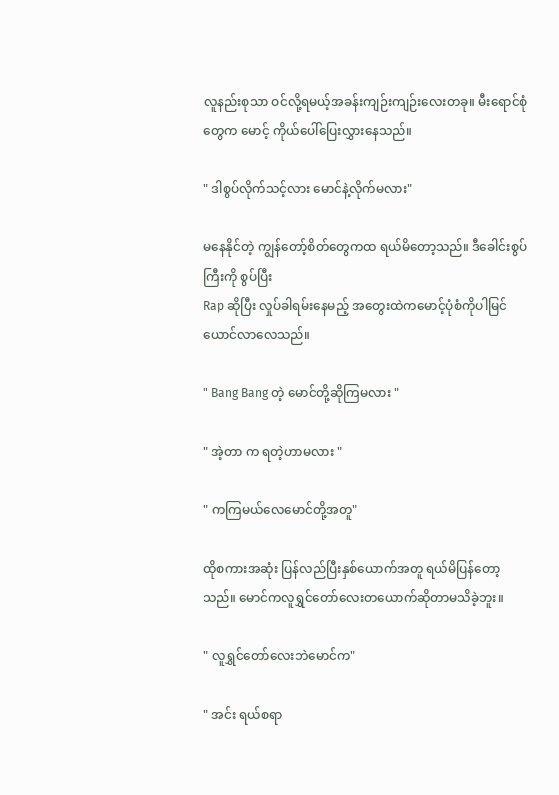လူနည်းစုသာ ဝင်လို့ရမယ့်အခန်းကျဉ်းကျဉ်းလေးတခု။ မီးရောင်စုံတွေ‌က မောင့် ကိုယ်ပေါ်ပြေးလွှားနေသည်။

" ဒါစွပ်လိုက်သင့်လား မောင်နဲ့လိုက်မလား"

မနေနိုင်တဲ့ ကျွန်တော့်စိတ်တွေကထ ရယ်မိတော့သည်။ ဒီခေါင်းစွပ်ကြီးကို စွပ်ပြီး
Rap ဆိုပြီး လှုပ်ခါရမ်းနေမည့် အတွေးထဲကမောင့်ပုံစံကိုပါမြင်ယောင်လာလေသည်။

" Bang Bang တဲ့ မောင်တို့ဆိုကြမလား "

" အဲ့တာ က ရတဲ့ဟာမလား "

" ကကြမယ်လေမောင်တို့အတူ"

ထိုစကားအဆုံး ပြန်လည်ပြီးနှစ်ယောက်အတူ ရယ်မိပြန်တော့သည်။ မောင်ကလူရွှင်တော်လေးတ‌ယောက်ဆိုတာမသိခဲ့ဘူး။

" လူရွှင်တော်လေးဘဲမောင်က"

" အင်း ရယ်စရာ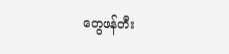တွေဖန်တီး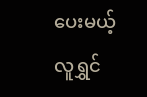ပေးမယ့်လူရွှင်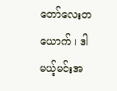တော်လေးတယောက် ၊ ဒါမယ့်မင်းအ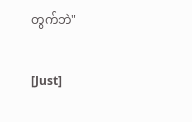တွက်ဘဲ"

[Just]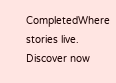CompletedWhere stories live. Discover now